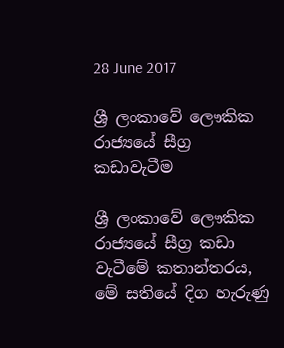28 June 2017

ශ්‍රී ලංකාවේ ලෞකික රාජ්‍යයේ සීග්‍ර කඩාවැටීම

ශ්‍රී ලංකාවේ ලෞකික රාජ්‍යයේ සීග්‍ර කඩා වැටීමේ කතාන්තරය, මේ සතියේ දිග හැරුණු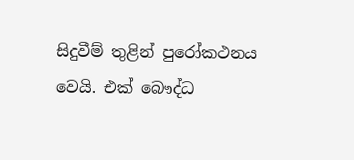සිදුවීම් තුළින් පුරෝකථනය වෙයි. එක් බෞද්ධ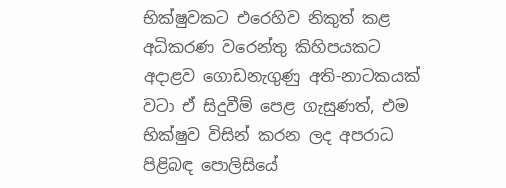භික්ෂුවකට එරෙහිව නිකුත් කළ අධිකරණ වරෙන්තු කිහිපයකට අදාළව ගොඩනැගුණු අති-නාටකයක් වටා ඒ සිදුවීම් පෙළ ගැසුණත්, එම භික්ෂුව විසින් කරන ලද අපරාධ පිළිබඳ පොලිසියේ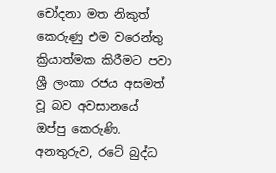චෝදනා මත නිකුත් කෙරුණු එම වරෙන්තු ක්‍රියාත්මක කිරීමට පවා ශ්‍රී ලංකා රජය අසමත් වූ බව අවසානයේ ඔප්පු කෙරුණි. අනතුරුව, රටේ බුද්ධ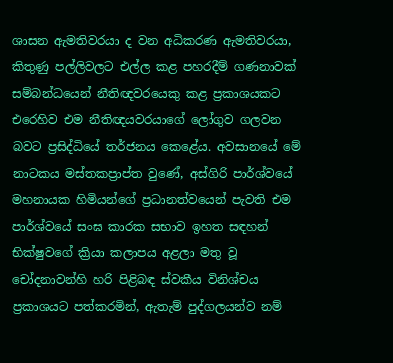ශාසන ඇමතිවරයා ද වන අධිකරණ ඇමතිවරයා, කිතුණු පල්ලිවලට එල්ල කළ පහරදීම් ගණනාවක් සම්බන්ධයෙන් නීතිඥවරයෙකු කළ ප්‍රකාශයකට එරෙහිව එම නීතිඥයවරයාගේ ලෝගුව ගලවන බවට ප්‍රසිද්ධියේ තර්ජනය කෙළේය. අවසානයේ මේ නාටකය මස්තකප්‍රාප්ත වුණේ, අස්ගිරි පාර්ශ්වයේ මහනායක හිමියන්ගේ ප්‍රධානත්වයෙන් පැවති එම පාර්ශ්වයේ සංඝ කාරක සභාව ඉහත සඳහන් භික්ෂුවගේ ක්‍රියා කලාපය අළලා මතු වූ චෝදනාවන්හි හරි පිළිබඳ ස්වකීය විනිශ්චය ප්‍රකාශයට පත්කරමින්, ඇතැම් පුද්ගලයන්ව නම්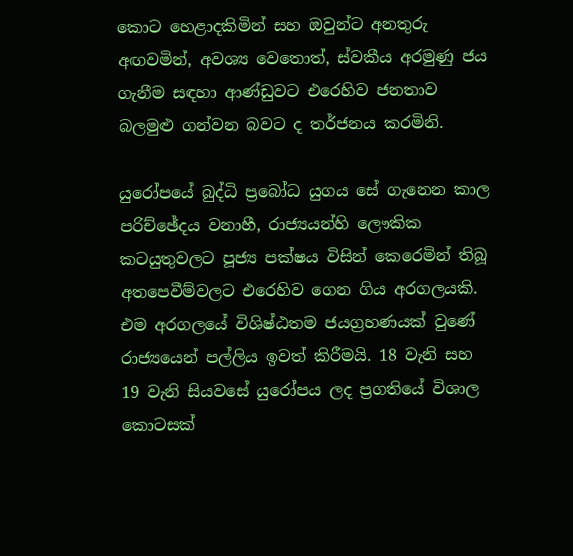කොට හෙළාදකිමින් සහ ඔවුන්ට අනතුරු අඟවමින්, අවශ්‍ය වෙතොත්, ස්වකීය අරමුණු ජය ගැනීම සඳහා ආණ්ඩුවට එරෙහිව ජනතාව බලමුළු ගන්වන බවට ද තර්ජනය කරමිනි.

යුරෝපයේ බුද්ධි ප්‍රබෝධ යුගය සේ ගැනෙන කාල පරිච්ඡේදය වනාහී, රාජ්‍යයන්හි ලෞකික කටයුතුවලට පූජ්‍ය පක්ෂය විසින් කෙරෙමින් තිබූ අතපෙවීම්වලට එරෙහිව ගෙන ගිය අරගලයකි. එම අරගලයේ විශිෂ්ඨතම ජයග්‍රහණයක් වුණේ රාජ්‍යයෙන් පල්ලිය ඉවත් කිරීමයි. 18 වැනි සහ 19 වැනි සියවසේ යුරෝපය ලද ප්‍රගතියේ විශාල කොටසක්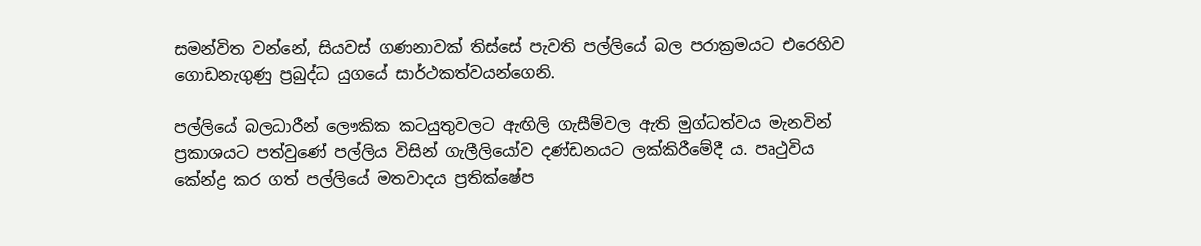සමන්විත වන්නේ, සියවස් ගණනාවක් තිස්සේ පැවති පල්ලියේ බල පරාක්‍රමයට එරෙහිව ගොඩනැගුණු ප්‍රබුද්ධ යුගයේ සාර්ථකත්වයන්ගෙනි.

පල්ලියේ බලධාරීන් ලෞකික කටයුතුවලට ඇඟිලි ගැසීම්වල ඇති මුග්ධත්වය මැනවින් ප්‍රකාශයට පත්වුණේ පල්ලිය විසින් ගැලීලියෝව දණ්ඩනයට ලක්කිරීමේදී ය. පෘථුවිය කේන්ද්‍ර කර ගත් පල්ලියේ මතවාදය ප්‍රතික්ෂේප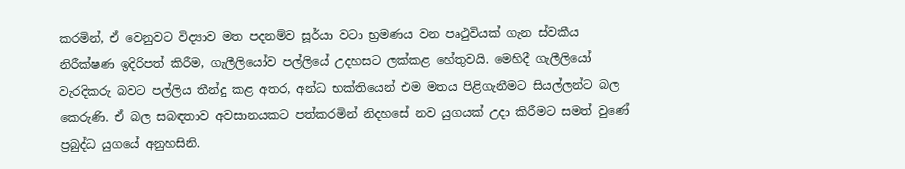කරමින්, ඒ වෙනුවට විද්‍යාව මත පදනම්ව සූර්යා වටා භ්‍රමණය වන පෘථුවියක් ගැන ස්වකීය නිරීක්ෂණ ඉදිරිපත් කිරීම, ගැලීලියෝව පල්ලියේ උදහසට ලක්කළ හේතුවයි. මෙහිදී ගැලීලියෝ වැරදිකරු බවට පල්ලිය තීන්දු කළ අතර, අන්ධ භක්තියෙන් එම මතය පිළිගැනීමට සියල්ලන්ට බල කෙරුණි. ඒ බල සබඳතාව අවසානයකට පත්කරමින් නිදහසේ නව යුගයක් උදා කිරීමට සමත් වුණේ ප්‍රබුද්ධ යුගයේ අනුහසිනි.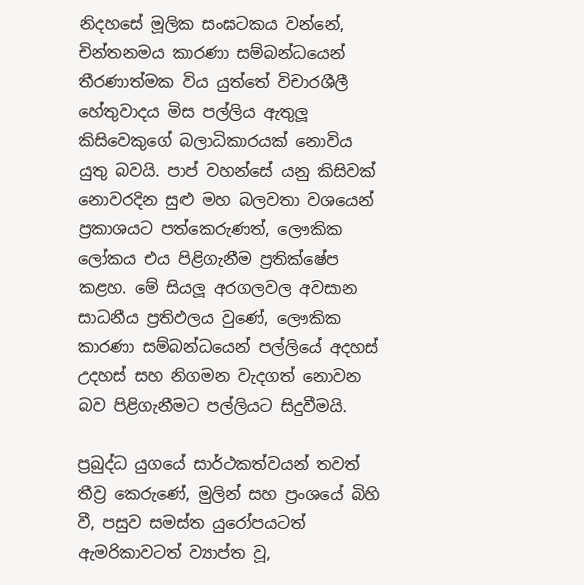නිදහසේ මූලික සංඝටකය වන්නේ, චින්තනමය කාරණා සම්බන්ධයෙන් තීරණාත්මක විය යුත්තේ විචාරශීලී හේතුවාදය මිස පල්ලිය ඇතුලූ කිසිවෙකුගේ බලාධිකාරයක් නොවිය යුතු බවයි. පාප් වහන්සේ යනු කිසිවක් නොවරදින සුළු මහ බලවතා වශයෙන් ප්‍රකාශයට පත්කෙරුණත්, ලෞකික ලෝකය එය පිළිගැනීම ප්‍රතික්ෂේප කළහ. මේ සියලූ අරගලවල අවසාන සාධනීය ප්‍රතිඵලය වුණේ, ලෞකික කාරණා සම්බන්ධයෙන් පල්ලියේ අදහස් උදහස් සහ නිගමන වැදගත් නොවන බව පිළිගැනීමට පල්ලියට සිදුවීමයි.

ප්‍රබුද්ධ යුගයේ සාර්ථකත්වයන් තවත් තීව්‍ර කෙරුණේ, මුලින් සහ ප්‍රංශයේ බිහි වී, පසුව සමස්ත යුරෝපයටත් ඇමරිකාවටත් ව්‍යාප්ත වූ,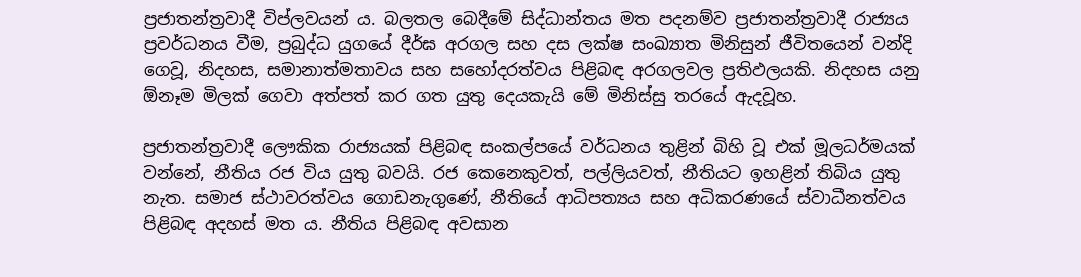ප්‍රජාතන්ත්‍රවාදී විප්ලවයන් ය. බලතල බෙදීමේ සිද්ධාන්තය මත පදනම්ව ප්‍රජාතන්ත්‍රවාදී රාජ්‍යය ප්‍රවර්ධනය වීම, ප්‍රබුද්ධ යුගයේ දීර්ඝ අරගල සහ දස ලක්ෂ සංඛ්‍යාත මිනිසුන් ජීවිතයෙන් වන්දි ගෙවූ, නිදහස, සමානාත්මතාවය සහ සහෝදරත්වය පිළිබඳ අරගලවල ප්‍රතිඵලයකි. නිදහස යනු ඕනෑම මිලක් ගෙවා අත්පත් කර ගත යුතු දෙයකැයි මේ මිනිස්සු තරයේ ඇදවූහ.

ප්‍රජාතන්ත්‍රවාදී ලෞකික රාජ්‍යයක් පිළිබඳ සංකල්පයේ වර්ධනය තුළින් බිහි වූ එක් මූලධර්මයක් වන්නේ, නීතිය රජ විය යුතු බවයි. රජ කෙනෙකුවත්, පල්ලියවත්, නීතියට ඉහළින් තිබිය යුතු නැත. සමාජ ස්ථාවරත්වය ගොඩනැගුණේ, නීතියේ ආධිපත්‍යය සහ අධිකරණයේ ස්වාධීනත්වය පිළිබඳ අදහස් මත ය. නීතිය පිළිබඳ අවසාන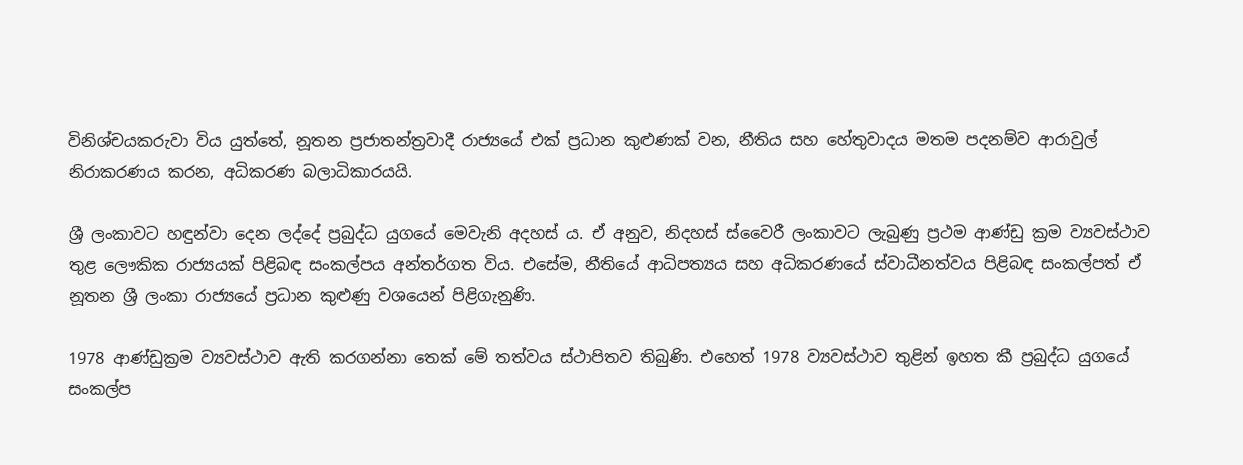විනිශ්චයකරුවා විය යුත්තේ, නූතන ප්‍රජාතන්ත්‍රවාදී රාජ්‍යයේ එක් ප්‍රධාන කුළුණක් වන, නීතිය සහ හේතුවාදය මතම පදනම්ව ආරාවුල් නිරාකරණය කරන, අධිකරණ බලාධිකාරයයි.

ශ්‍රී ලංකාවට හඳුන්වා දෙන ලද්දේ ප්‍රබුද්ධ යුගයේ මෙවැනි අදහස් ය. ඒ අනුව, නිදහස් ස්වෛරී ලංකාවට ලැබුණු ප්‍රථම ආණ්ඩු ක්‍රම ව්‍යවස්ථාව තුළ ලෞකික රාජ්‍යයක් පිළිබඳ සංකල්පය අන්තර්ගත විය. එසේම, නීතියේ ආධිපත්‍යය සහ අධිකරණයේ ස්වාධීනත්වය පිළිබඳ සංකල්පත් ඒ නූතන ශ්‍රී ලංකා රාජ්‍යයේ ප්‍රධාන කුළුණු වශයෙන් පිළිගැනුණි.

1978 ආණ්ඩුක්‍රම ව්‍යවස්ථාව ඇති කරගන්නා තෙක් මේ තත්වය ස්ථාපිතව තිබුණි. එහෙත් 1978 ව්‍යවස්ථාව තුළින් ඉහත කී ප්‍රබුද්ධ යුගයේ සංකල්ප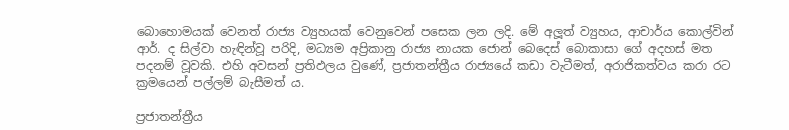බොහොමයක් වෙනත් රාජ්‍ය ව්‍යුහයක් වෙනුවෙන් පසෙක ලන ලදි. මේ අලූත් ව්‍යුහය, ආචාර්ය කොල්වින් ආර්. ද සිල්වා හැඳින්වූ පරිදි, මධ්‍යම අප්‍රිකානු රාජ්‍ය නායක ජොන් බෙදෙස් බොකාසා ගේ අදහස් මත පදනම් වූවකි. එහි අවසන් ප්‍රතිඵලය වුණේ, ප්‍රජාතන්ත්‍රීය රාජ්‍යයේ කඩා වැටීමත්, අරාජිකත්වය කරා රට ක්‍රමයෙන් පල්ලම් බැසීමත් ය.

ප්‍රජාතන්ත්‍රීය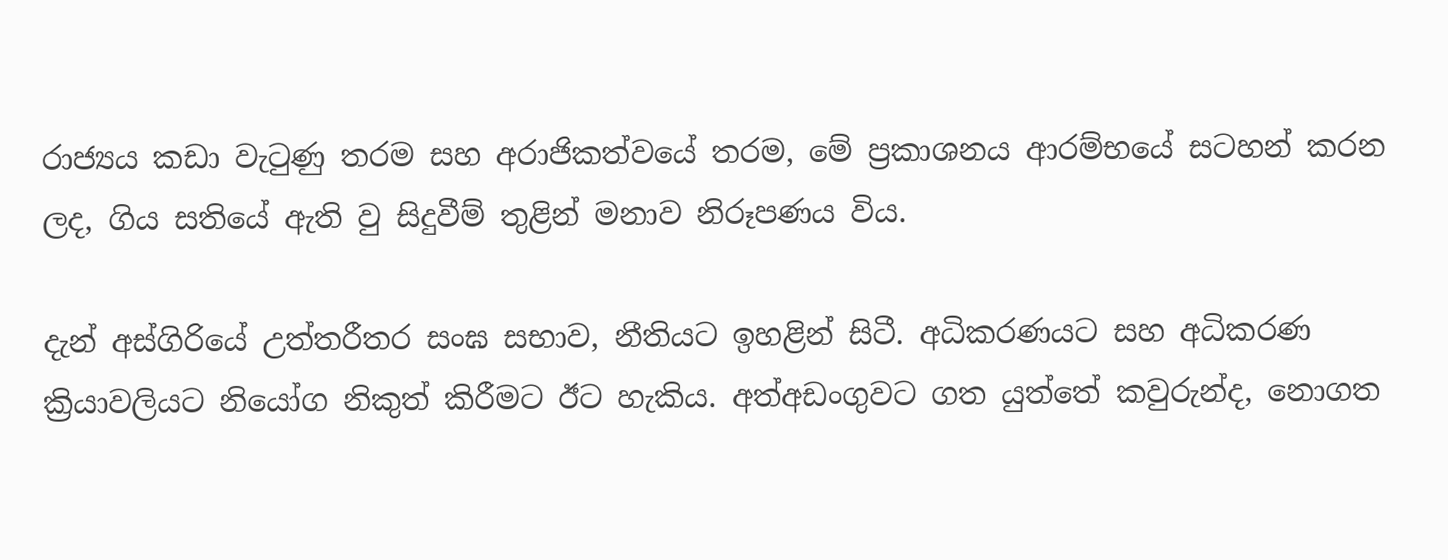රාජ්‍යය කඩා වැටුණු තරම සහ අරාජිකත්වයේ තරම, මේ ප්‍රකාශනය ආරම්භයේ සටහන් කරන ලද, ගිය සතියේ ඇති වු සිදුවීම් තුළින් මනාව නිරූපණය විය.

දැන් අස්ගිරියේ උත්තරීතර සංඝ සභාව, නීතියට ඉහළින් සිටී. අධිකරණයට සහ අධිකරණ ක්‍රියාවලියට නියෝග නිකුත් කිරීමට ඊට හැකිය. අත්අඩංගුවට ගත යුත්තේ කවුරුන්ද, නොගත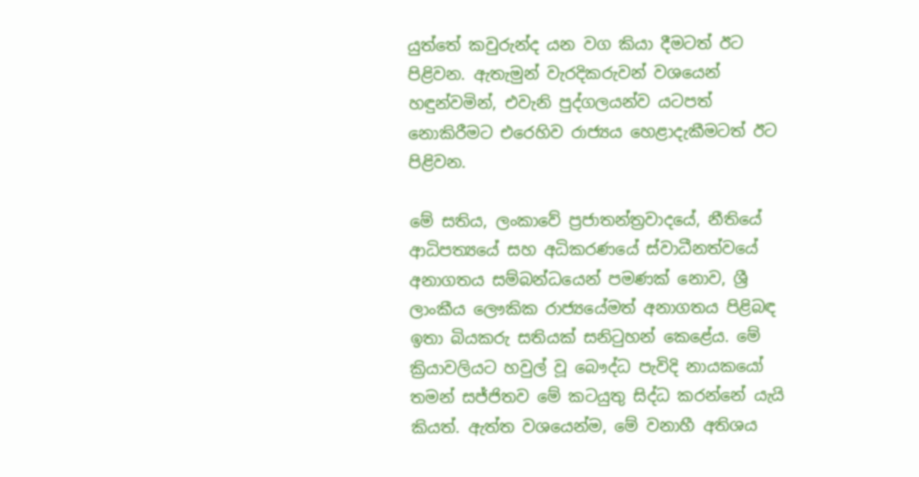යුත්තේ කවුරුන්ද යන වග කියා දීමටත් ඊට පිළිවන. ඇතැමුන් වැරදිකරුවන් වශයෙන් හඳුන්වමින්, එවැනි පුද්ගලයන්ව යටපත් නොකිරීමට එරෙහිව රාජ්‍යය හෙළාදැකීමටත් ඊට පිළිවන.

මේ සතිය, ලංකාවේ ප්‍රජාතන්ත්‍රවාදයේ, නීතියේ ආධිපත්‍යයේ සහ අධිකරණයේ ස්වාධීනත්වයේ අනාගතය සම්බන්ධයෙන් පමණක් නොව, ශ්‍රී ලාංකීය ලෞකික රාජ්‍යයේමත් අනාගතය පිළිබඳ ඉතා බියකරු සතියක් සනිටුහන් කෙළේය. මේ ක්‍රියාවලියට හවුල් වූ බෞද්ධ පැවිදි නායකයෝ තමන් සජ්ජිතව මේ කටයුතු සිද්ධ කරන්නේ යැයි කියත්. ඇත්ත වශයෙන්ම, මේ වනාහී අතිශය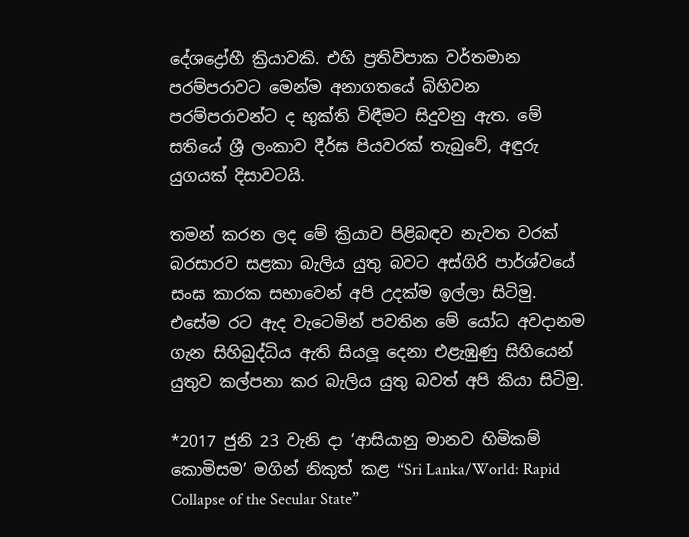දේශද්‍රෝහී ක්‍රියාවකි. එහි ප්‍රතිවිපාක වර්තමාන පරම්පරාවට මෙන්ම අනාගතයේ බිහිවන පරම්පරාවන්ට ද භුක්ති විඳීමට සිදුවනු ඇත. මේ සතියේ ශ්‍රී ලංකාව දීර්ඝ පියවරක් තැබුවේ, අඳුරු යුගයක් දිසාවටයි.

තමන් කරන ලද මේ ක්‍රියාව පිළිබඳව නැවත වරක් බරසාරව සළකා බැලිය යුතු බවට අස්ගිරි පාර්ශ්වයේ සංඝ කාරක සභාවෙන් අපි උදක්ම ඉල්ලා සිටිමු. එසේම රට ඇද වැටෙමින් පවතින මේ යෝධ අවදානම ගැන සිහිබුද්ධිය ඇති සියලූ දෙනා එළැඹුණු සිහියෙන් යුතුව කල්පනා කර බැලිය යුතු බවත් අපි කියා සිටිමු.

*2017 ජුනි 23 වැනි දා ‘ආසියානු මානව හිමිකම් කොමිසම’ මගින් නිකුත් කළ “Sri Lanka/World: Rapid Collapse of the Secular State”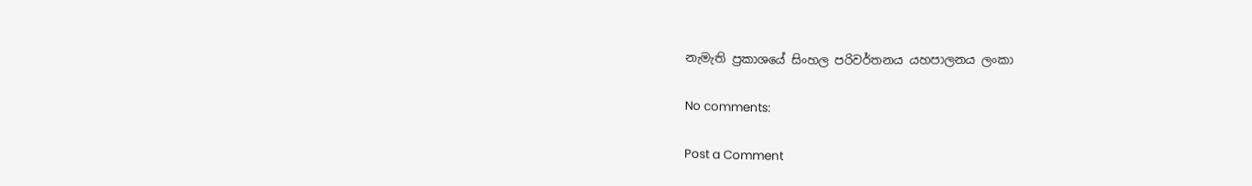නැමැති ප්‍රකාශයේ සිංහල පරිවර්තනය යහපාලනය ලංකා

No comments:

Post a Comment